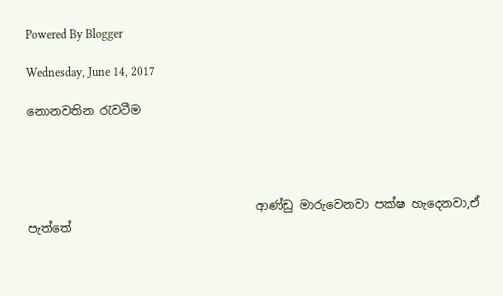Powered By Blogger

Wednesday, June 14, 2017

නොනවතින රැවටීම




                                      ආණ්ඩු මාරුවෙනවා පක්ෂ හැදෙනවා,ඒ පැත්තේ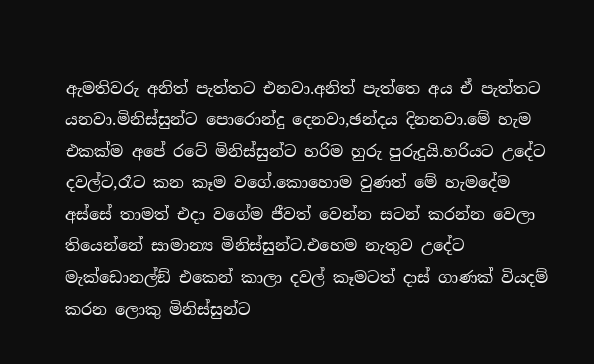ඇමතිවරු අනිත් පැත්තට එනවා.අනිත් පැත්තෙ අය ඒ පැත්තට යනවා.මිනිස්සුන්ට පොරොන්දු දෙනවා,ඡන්දය දිනනවා.මේ හැම එකක්ම අපේ රටේ මිනිස්සුන්ට හරිම හුරු පුරුදුයි.හරියට උදේට දවල්ට,රෑට කන කෑම වගේ.කොහොම වුණත් මේ හැමදේම අස්සේ තාමත් එදා වගේම ජීවත් වෙන්න සටන් කරන්න වෙලා තියෙන්නේ සාමාන්‍ය මිනිස්සුන්ට.එහෙම නැතුව උදේට මැක්ඩොනල්ඞ් එකෙන් කාලා දවල් කෑමටත් දාස් ගාණක් වියදම් කරන ලොකු මිනිස්සුන්ට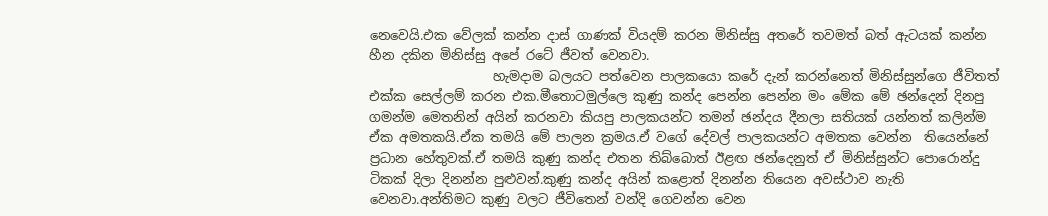නෙවෙයි.එක වේලක් කන්න දාස් ගාණක් වියදම් කරන මිනිස්සු අතරේ තවමත් බත් ඇටයක් කන්න හීන දකින මිනිස්සු අපේ රටේ ජීවත් වෙනවා.
                   හැමදාම බලයට පත්වෙන පාලකයො කරේ දැන් කරන්නෙත් මිනිස්සුන්ගෙ ජීවිතත් එක්ක සෙල්ලම් කරන එක.මීතොටමුල්ලෙ කුණු කන්ද පෙන්න පෙන්න මං මේක මේ ඡන්දෙන් දිනපු ගමන්ම මෙතනින් අයින් කරනවා කියපු පාලකයන්ට තමන් ඡන්දය දීනලා සතියක් යන්නත් කලින්ම ඒක අමතකයි.ඒක තමයි මේ පාලන ක්‍රමය.ඒ වගේ දේවල් පාලකයන්ට අමතක වෙන්න  තියෙන්නේ ප්‍රධාන හේතුවක්.ඒ තමයි කුණු කන්ද එතන තිබ්බොත් ඊළඟ ඡන්දෙනුත් ඒ මිනිස්සුන්ට පොරොන්දු ටිකක් දිලා දිනන්න පුළුවන්.කුණු කන්ද අයින් කළොත් දිනන්න තියෙන අවස්ථාව නැති වෙනවා.අන්තිමට කුණු වලට ජීවිතෙන් වන්දි ගෙවන්න වෙන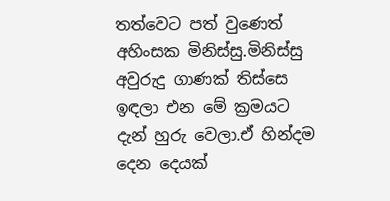තත්වෙට පත් වුණෙත් අහිංසක මිනිස්සු.මිනිස්සු අවුරුදු ගාණක් තිස්සෙ ඉඳලා එන මේ ක්‍රමයට  දැන් හුරු වෙලා.ඒ හින්දම දෙන දෙයක්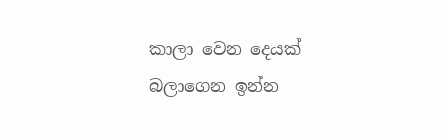කාලා වෙන දෙයක් බලාගෙන ඉන්න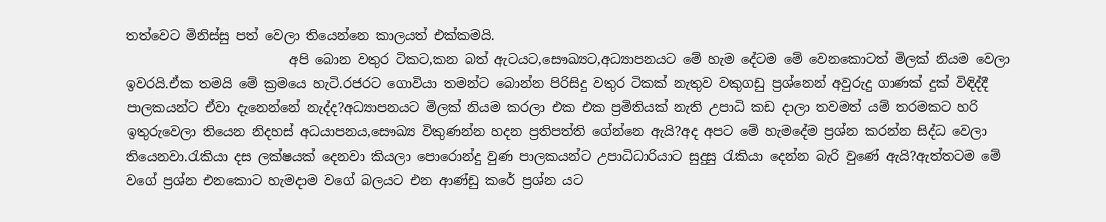තත්වෙට මිනිස්සු පත් වෙලා තියෙන්නෙ කාලයත් එක්කමයි.
                         අපි බොන වතුර ටිකට,කන බත් ඇටයට,සෞඛ්‍යට,අධ්‍යාපනයට මේ හැම දේටම මේ වෙනකොටත් මිලක් නියම වෙලා ඉවරයි.ඒක තමයි මේ ක්‍රමයෙ හැටි.රජරට ගොවියා තමන්ට බොන්න පිරිසිදු වතුර ටිකක් නැතුව වකුගඩු ප්‍රශ්නෙන් අවුරුදු ගාණක් දුක් විඳිද්දී පාලකයන්ට ඒවා දැනෙන්නේ නැද්ද?අධ්‍යාපනයට මිලක් නියම කරලා එක එක ප්‍රමිතියක් නැති උපාධි කඩ දාලා තවමත් යම් තරමකට හරි ඉතුරුවෙලා තියෙන නිදහස් අධයාපනය,සෞඛ්‍ය විකුණන්න හදන ප්‍රතිපත්ති ගේන්නෙ ඇයි?අද අපට මේ හැමදේම ප්‍රශ්න කරන්න සිද්ධ වෙලා තියෙනවා.රැකියා දස ලක්ෂයක් දෙනවා කියලා පොරොන්දු වුණ පාලකයන්ට උපාධිධාරියාට සුදුසු රැකියා දෙන්න බැරි වුණේ ඇයි?ඇත්තටම මේ වගේ ප්‍රශ්න එනකොට හැමදාම වගේ බලයට එන ආණ්ඩු කරේ ප්‍රශ්න යට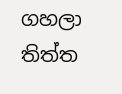ගහලා තිත්ත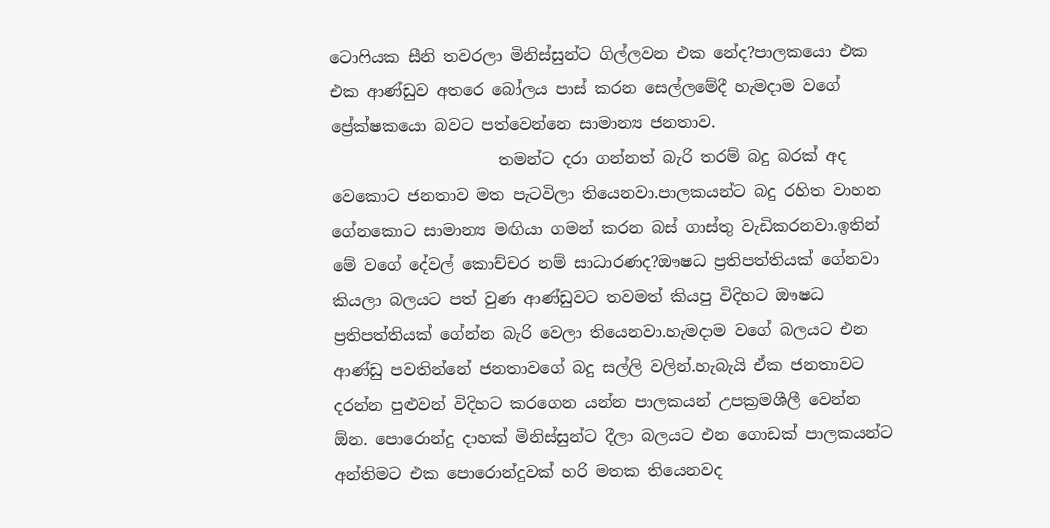ටොෆියක සීනි තවරලා මිනිස්සුන්ට ගිල්ලවන එක නේද?පාලකයො එක එක ආණ්ඩුව අතරෙ බෝලය පාස් කරන සෙල්ලමේදී හැමදාම වගේ ප්‍රේක්ෂකයො බවට පත්වෙන්නෙ සාමාන්‍ය ජනතාව.
                     තමන්ට දරා ගන්නත් බැරි තරම් බදු බරක් අද වෙකොට ජනතාව මත පැටවිලා තියෙනවා.පාලකයන්ට බදු රහිත වාහන ගේනකොට සාමාන්‍ය මඟියා ගමන් කරන බස් ගාස්තු වැඩිකරනවා.ඉතින් මේ වගේ දේවල් කොච්චර නම් සාධාරණද?ඖෂධ ප්‍රතිපත්තියක් ගේනවා කියලා බලයට පත් වුණ ආණ්ඩුවට තවමත් කියපු විදිහට ඖෂධ ප්‍රතිපත්තියක් ගේන්න බැරි වෙලා තියෙනවා.හැමදාම වගේ බලයට එන ආණ්ඩු පවතින්නේ ජනතාවගේ බදු සල්ලි වලින්.හැබැයි ඒක ජනතාවට දරන්න පුළුවන් විදිහට කරගෙන යන්න පාලකයන් උපක්‍රමශීලී වෙන්න ඕන. පොරොන්දු දාහක් මිනිස්සුන්ට දීලා බලයට එන ගොඩක් පාලකයන්ට අන්තිමට එක පොරොන්දුවක් හරි මතක තියෙනවද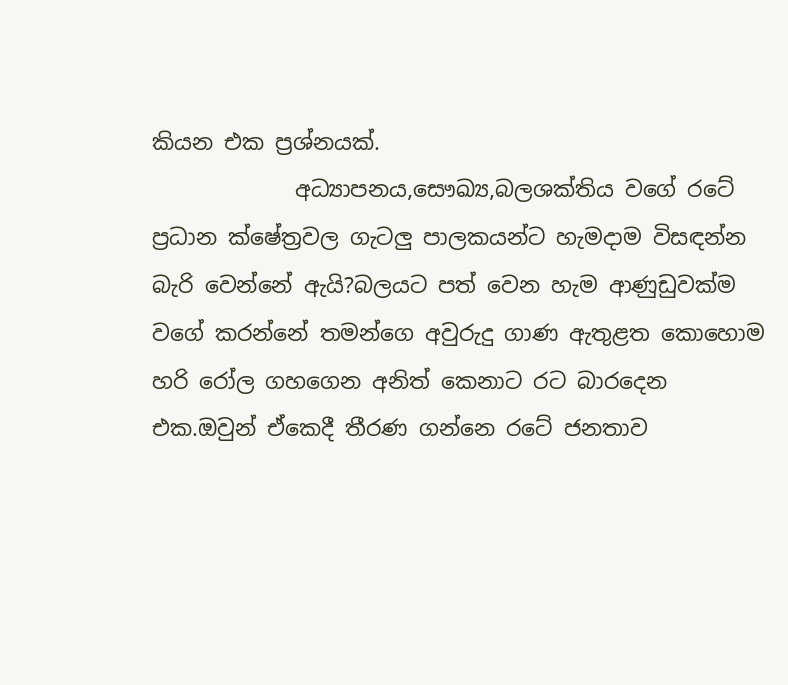කියන එක ප්‍රශ්නයක්.
             අධ්‍යාපනය,සෞඛ්‍ය,බලශක්තිය වගේ රටේ ප්‍රධාන ක්ෂේත්‍රවල ගැටලු පාලකයන්ට හැමදාම විසඳන්න බැරි වෙන්නේ ඇයි?බලයට පත් වෙන හැම ආණුඩුවක්ම වගේ කරන්නේ තමන්ගෙ අවුරුදු ගාණ ඇතුළත කොහොම හරි රෝල ගහගෙන අනිත් කෙනාට රට බාරදෙන එක.ඔවුන් ඒකෙදී තීරණ ගන්නෙ රටේ ජනතාව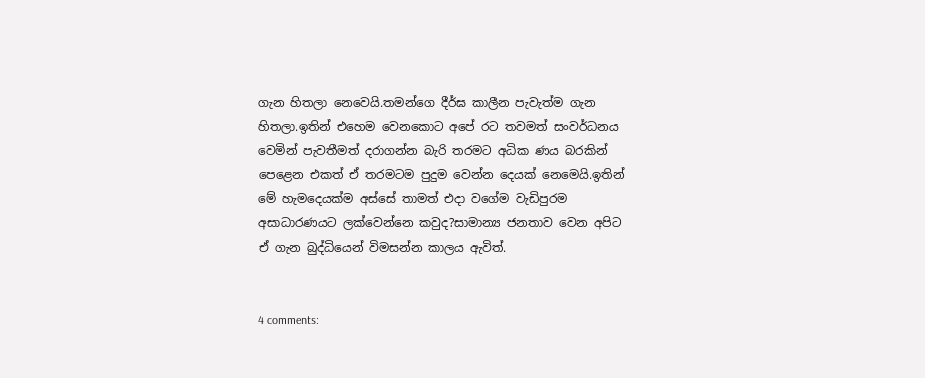ගැන හිතලා නෙවෙයි.තමන්ගෙ දීර්ඝ කාලීන පැවැත්ම ගැන හිතලා.ඉතින් එහෙම වෙනකොට අපේ රට තවමත් සංවර්ධනය වෙමින් පැවතීමත් දරාගන්න බැරි තරමට අධික ණය බරකින් පෙළෙන එකත් ඒ තරමටම පුදුම වෙන්න දෙයක් නෙමෙයි.ඉතින් මේ හැමදෙයක්ම අස්සේ තාමත් එදා වගේම වැඩිපුරම අසාධාරණයට ලක්වෙන්නෙ කවුද?සාමාන්‍ය ජනතාව වෙන අපිට ඒ ගැන බුද්ධියෙන් විමසන්න කාලය ඇවිත්.


4 comments: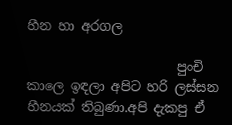හීන හා අරගල

                       පුංචි කාලෙ ඉඳලා අපිට හරි ලස්සන හීනයක් තිබුණා.අපි දැකපු ඒ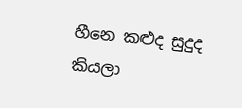හීනෙ කළුද සුදුද කියලා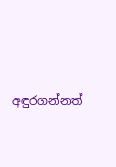අඳුරගන්නත්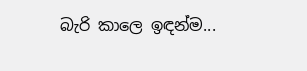බැරි කාලෙ ඉඳන්ම...